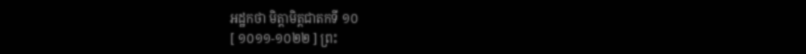អដ្ឋកថា មិត្តាមិត្តជាតកទី ១០
[ ១០១១-១០២២ ] ព្រះ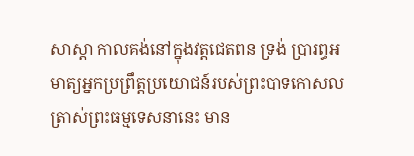សាស្តា កាលគង់នៅក្នុងវត្តជេតពន ទ្រង់ ប្រារព្ធអមាត្យអ្នកប្រព្រឹត្តប្រយោជន៍របស់ព្រះបាទកោសល ត្រាស់ព្រះធម្មទេសនានេះ មាន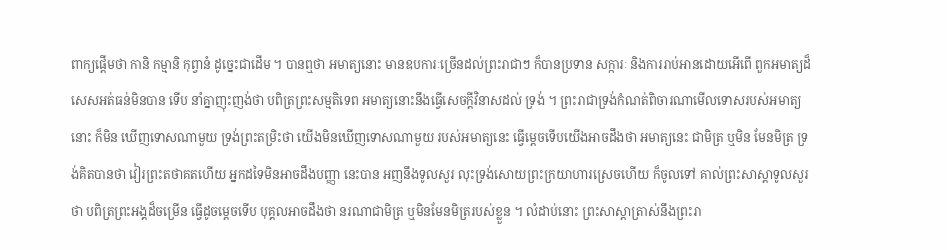ពាក្យផ្តើមថា កានិ កម្មានិ កុព្វានំ ដូច្នេះជាដើម ។ បានឮថា អមាត្យនោះ មានឧបការៈច្រើនដល់ព្រះរាជាៗ ក៏បានប្រទាន សក្ការៈ និងការរាប់អានដោយអើពើ ពួកអមាត្យដ៏សេសអត់ធន់មិនបាន ទើប នាំគ្នាញុះញង់ថា បពិត្រព្រះសម្មតិទេព អមាត្យនោះនឹងធ្វើសេចក្តីវិនាសដល់ ទ្រង់ ។ ព្រះរាជាទ្រង់កំណត់ពិចារណាមើលទោសរបស់អមាត្យនោះ ក៏មិន ឃើញទោសណាមួយ ទ្រង់ព្រះតម្រិះថា យើងមិនឃើញទោសណាមួយ របស់អមាត្យនេះ ធ្វើម្តេចទើបយើងអាចដឹងថា អមាត្យនេះ ជាមិត្រ ឬមិន មែនមិត្រ ទ្រង់គិតបានថា វៀរព្រះតថាគតហើយ អ្នកដទៃមិនអាចដឹងបញ្ញា នេះបាន អញនឹងទូលសួរ លុះទ្រង់សោយព្រះក្រយាហារស្រេចហើយ ក៏ចូលទៅ គាល់ព្រះសាស្តាទូលសួរថា បពិត្រព្រះអង្គដ៏ចម្រើន ធ្វើដូចម្តេចទើប បុគ្គលអាចដឹងថា នរណាជាមិត្រ ឬមិនមែនមិត្ររបស់ខ្លួន ។ លំដាប់នោះ ព្រះសាស្តាត្រាស់នឹងព្រះរា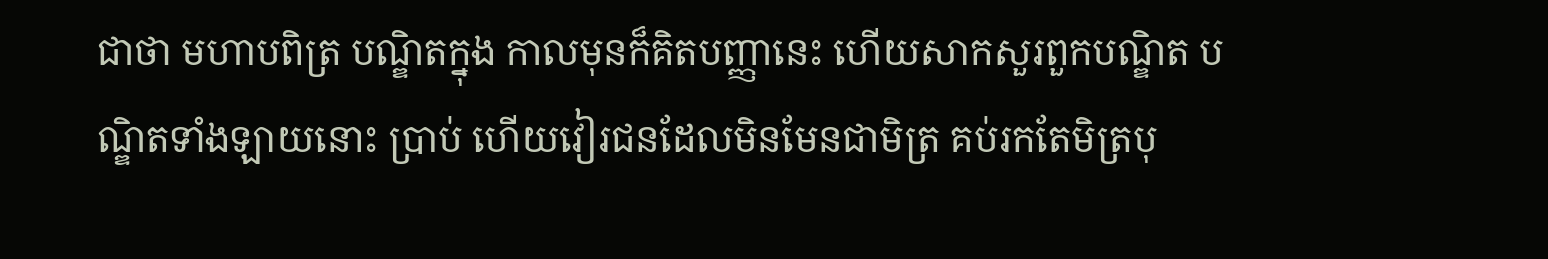ជាថា មហាបពិត្រ បណ្ឌិតក្នុង កាលមុនក៏គិតបញ្ញានេះ ហើយសាកសួរពួកបណ្ឌិត បណ្ឌិតទាំងឡាយនោះ ប្រាប់ ហើយវៀរជនដែលមិនមែនជាមិត្រ គប់រកតែមិត្របុ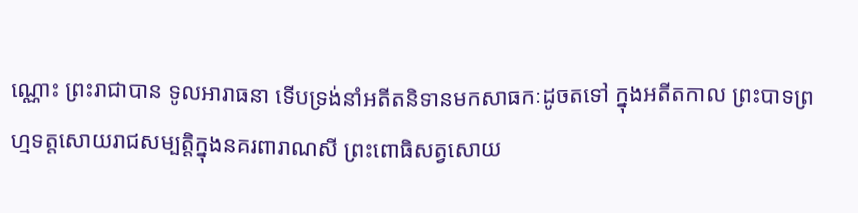ណ្ណោះ ព្រះរាជាបាន ទូលអារាធនា ទើបទ្រង់នាំអតីតនិទានមកសាធកៈដូចតទៅ ក្នុងអតីតកាល ព្រះបាទព្រហ្មទត្តសោយរាជសម្បត្តិក្នុងនគរពារាណសី ព្រះពោធិសត្វសោយ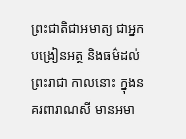ព្រះជាតិជាអមាត្យ ជាអ្នកបង្រៀនអត្ថ និងធម៌ដល់ព្រះរាជា កាលនោះ ក្នុងនគរពារាណសី មានអមា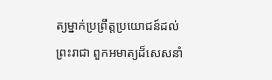ត្យម្នាក់ប្រព្រឹត្តប្រយោជន៍ដល់ ព្រះរាជា ពួកអមាត្យដ៏សេសនាំ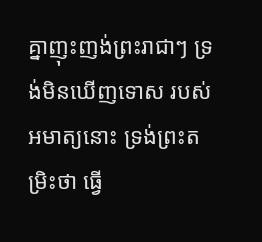គ្នាញុះញង់ព្រះរាជាៗ ទ្រង់មិនឃើញទោស របស់អមាត្យនោះ ទ្រង់ព្រះតម្រិះថា ធ្វើ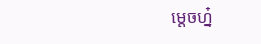ម្តេចហ្ន៎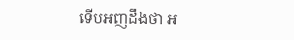ទើបអញដឹងថា អ